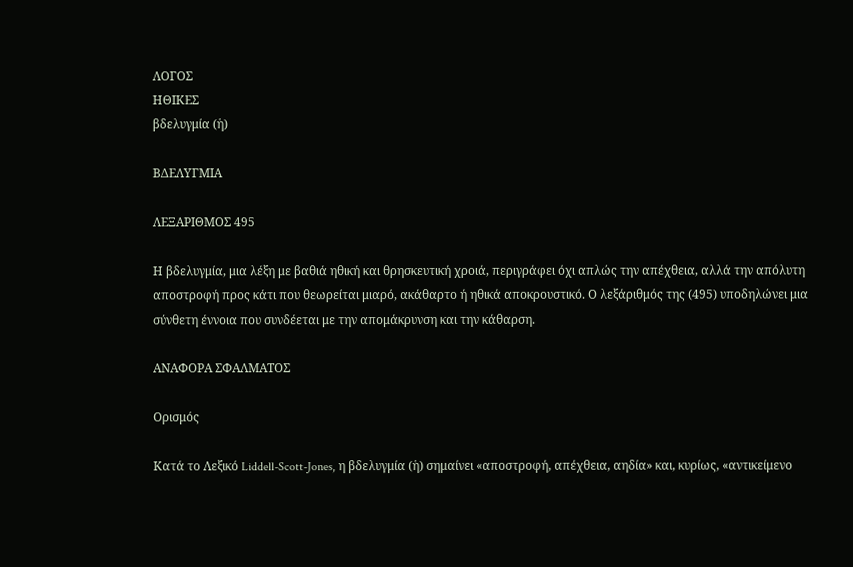ΛΟΓΟΣ
ΗΘΙΚΕΣ
βδελυγμία (ἡ)

ΒΔΕΛΥΓΜΙΑ

ΛΕΞΑΡΙΘΜΟΣ 495

Η βδελυγμία, μια λέξη με βαθιά ηθική και θρησκευτική χροιά, περιγράφει όχι απλώς την απέχθεια, αλλά την απόλυτη αποστροφή προς κάτι που θεωρείται μιαρό, ακάθαρτο ή ηθικά αποκρουστικό. Ο λεξάριθμός της (495) υποδηλώνει μια σύνθετη έννοια που συνδέεται με την απομάκρυνση και την κάθαρση.

ΑΝΑΦΟΡΑ ΣΦΑΛΜΑΤΟΣ

Ορισμός

Κατά το Λεξικό Liddell-Scott-Jones, η βδελυγμία (ἡ) σημαίνει «αποστροφή, απέχθεια, αηδία» και, κυρίως, «αντικείμενο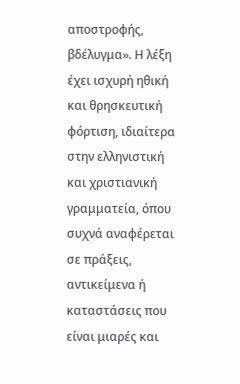αποστροφής, βδέλυγμα». Η λέξη έχει ισχυρή ηθική και θρησκευτική φόρτιση, ιδιαίτερα στην ελληνιστική και χριστιανική γραμματεία, όπου συχνά αναφέρεται σε πράξεις, αντικείμενα ή καταστάσεις που είναι μιαρές και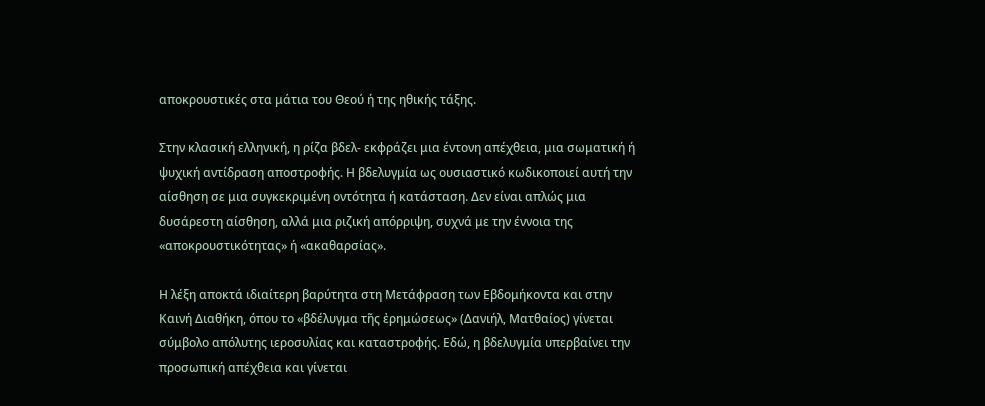αποκρουστικές στα μάτια του Θεού ή της ηθικής τάξης.

Στην κλασική ελληνική, η ρίζα βδελ- εκφράζει μια έντονη απέχθεια, μια σωματική ή ψυχική αντίδραση αποστροφής. Η βδελυγμία ως ουσιαστικό κωδικοποιεί αυτή την αίσθηση σε μια συγκεκριμένη οντότητα ή κατάσταση. Δεν είναι απλώς μια δυσάρεστη αίσθηση, αλλά μια ριζική απόρριψη, συχνά με την έννοια της «αποκρουστικότητας» ή «ακαθαρσίας».

Η λέξη αποκτά ιδιαίτερη βαρύτητα στη Μετάφραση των Εβδομήκοντα και στην Καινή Διαθήκη, όπου το «βδέλυγμα τῆς ἐρημώσεως» (Δανιήλ, Ματθαίος) γίνεται σύμβολο απόλυτης ιεροσυλίας και καταστροφής. Εδώ, η βδελυγμία υπερβαίνει την προσωπική απέχθεια και γίνεται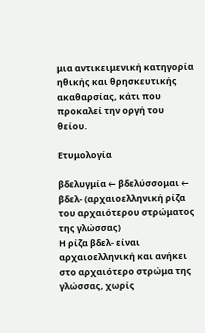μια αντικειμενική κατηγορία ηθικής και θρησκευτικής ακαθαρσίας, κάτι που προκαλεί την οργή του θείου.

Ετυμολογία

βδελυγμία ← βδελύσσομαι ← βδελ- (αρχαιοελληνική ρίζα του αρχαιότερου στρώματος της γλώσσας)
Η ρίζα βδελ- είναι αρχαιοελληνική και ανήκει στο αρχαιότερο στρώμα της γλώσσας, χωρίς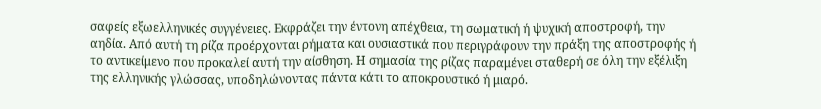σαφείς εξωελληνικές συγγένειες. Εκφράζει την έντονη απέχθεια, τη σωματική ή ψυχική αποστροφή, την αηδία. Από αυτή τη ρίζα προέρχονται ρήματα και ουσιαστικά που περιγράφουν την πράξη της αποστροφής ή το αντικείμενο που προκαλεί αυτή την αίσθηση. Η σημασία της ρίζας παραμένει σταθερή σε όλη την εξέλιξη της ελληνικής γλώσσας, υποδηλώνοντας πάντα κάτι το αποκρουστικό ή μιαρό.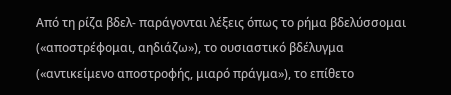Από τη ρίζα βδελ- παράγονται λέξεις όπως το ρήμα βδελύσσομαι («αποστρέφομαι, αηδιάζω»), το ουσιαστικό βδέλυγμα («αντικείμενο αποστροφής, μιαρό πράγμα»), το επίθετο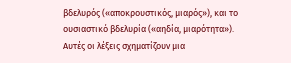βδελυρός («αποκρουστικός, μιαρός»), και το ουσιαστικό βδελυρία («αηδία, μιαρότητα»). Αυτές οι λέξεις σχηματίζουν μια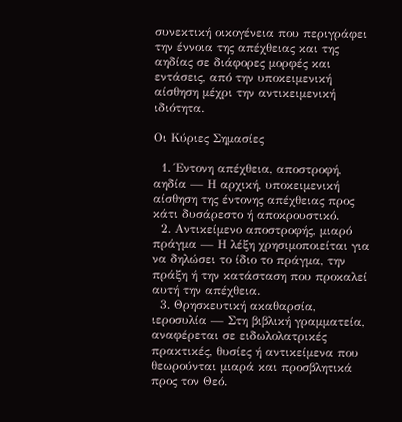συνεκτική οικογένεια που περιγράφει την έννοια της απέχθειας και της αηδίας σε διάφορες μορφές και εντάσεις, από την υποκειμενική αίσθηση μέχρι την αντικειμενική ιδιότητα.

Οι Κύριες Σημασίες

  1. Έντονη απέχθεια, αποστροφή, αηδία — Η αρχική, υποκειμενική αίσθηση της έντονης απέχθειας προς κάτι δυσάρεστο ή αποκρουστικό.
  2. Αντικείμενο αποστροφής, μιαρό πράγμα — Η λέξη χρησιμοποιείται για να δηλώσει το ίδιο το πράγμα, την πράξη ή την κατάσταση που προκαλεί αυτή την απέχθεια.
  3. Θρησκευτική ακαθαρσία, ιεροσυλία — Στη βιβλική γραμματεία, αναφέρεται σε ειδωλολατρικές πρακτικές, θυσίες ή αντικείμενα που θεωρούνται μιαρά και προσβλητικά προς τον Θεό.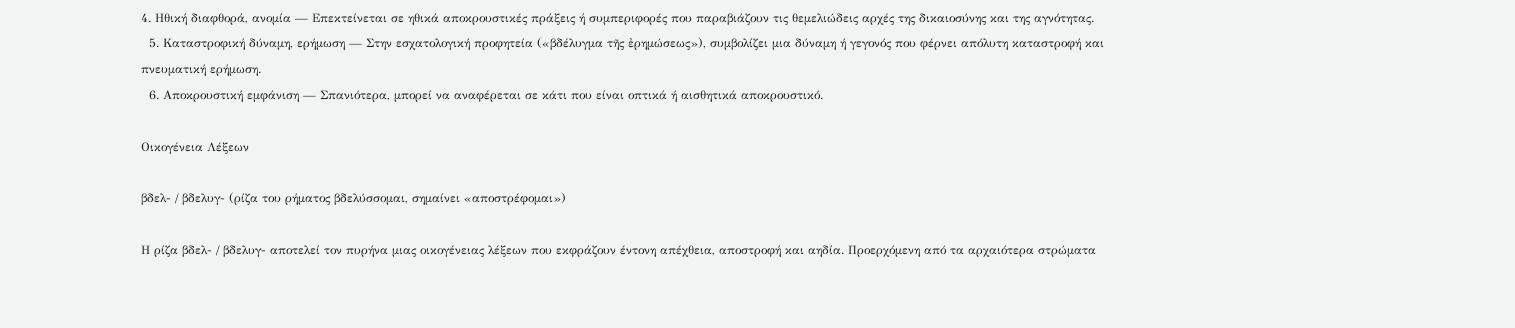4. Ηθική διαφθορά, ανομία — Επεκτείνεται σε ηθικά αποκρουστικές πράξεις ή συμπεριφορές που παραβιάζουν τις θεμελιώδεις αρχές της δικαιοσύνης και της αγνότητας.
  5. Καταστροφική δύναμη, ερήμωση — Στην εσχατολογική προφητεία («βδέλυγμα τῆς ἐρημώσεως»), συμβολίζει μια δύναμη ή γεγονός που φέρνει απόλυτη καταστροφή και πνευματική ερήμωση.
  6. Αποκρουστική εμφάνιση — Σπανιότερα, μπορεί να αναφέρεται σε κάτι που είναι οπτικά ή αισθητικά αποκρουστικό.

Οικογένεια Λέξεων

βδελ- / βδελυγ- (ρίζα του ρήματος βδελύσσομαι, σημαίνει «αποστρέφομαι»)

Η ρίζα βδελ- / βδελυγ- αποτελεί τον πυρήνα μιας οικογένειας λέξεων που εκφράζουν έντονη απέχθεια, αποστροφή και αηδία. Προερχόμενη από τα αρχαιότερα στρώματα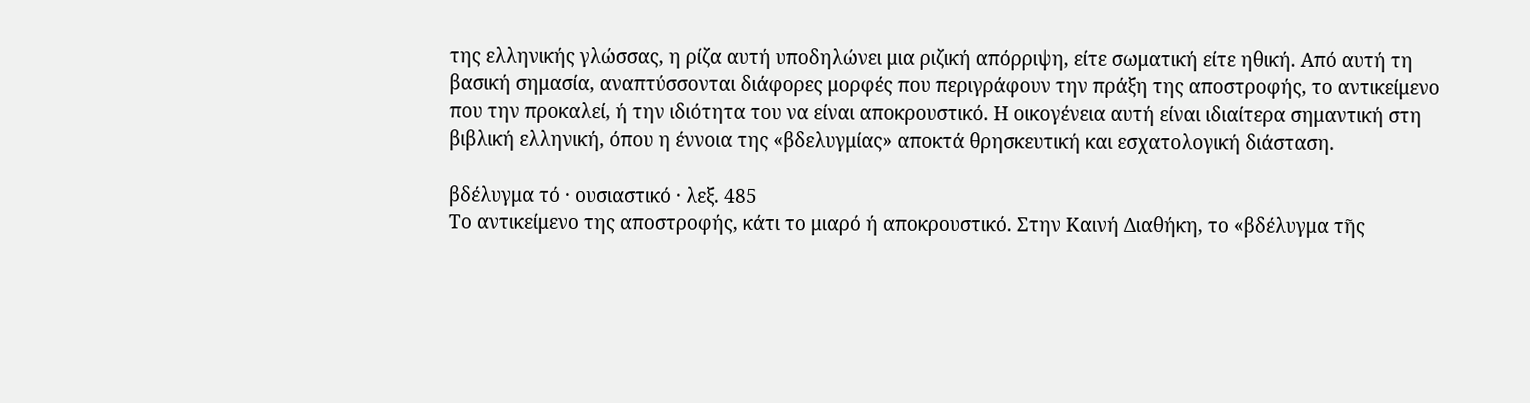της ελληνικής γλώσσας, η ρίζα αυτή υποδηλώνει μια ριζική απόρριψη, είτε σωματική είτε ηθική. Από αυτή τη βασική σημασία, αναπτύσσονται διάφορες μορφές που περιγράφουν την πράξη της αποστροφής, το αντικείμενο που την προκαλεί, ή την ιδιότητα του να είναι αποκρουστικό. Η οικογένεια αυτή είναι ιδιαίτερα σημαντική στη βιβλική ελληνική, όπου η έννοια της «βδελυγμίας» αποκτά θρησκευτική και εσχατολογική διάσταση.

βδέλυγμα τό · ουσιαστικό · λεξ. 485
Το αντικείμενο της αποστροφής, κάτι το μιαρό ή αποκρουστικό. Στην Καινή Διαθήκη, το «βδέλυγμα τῆς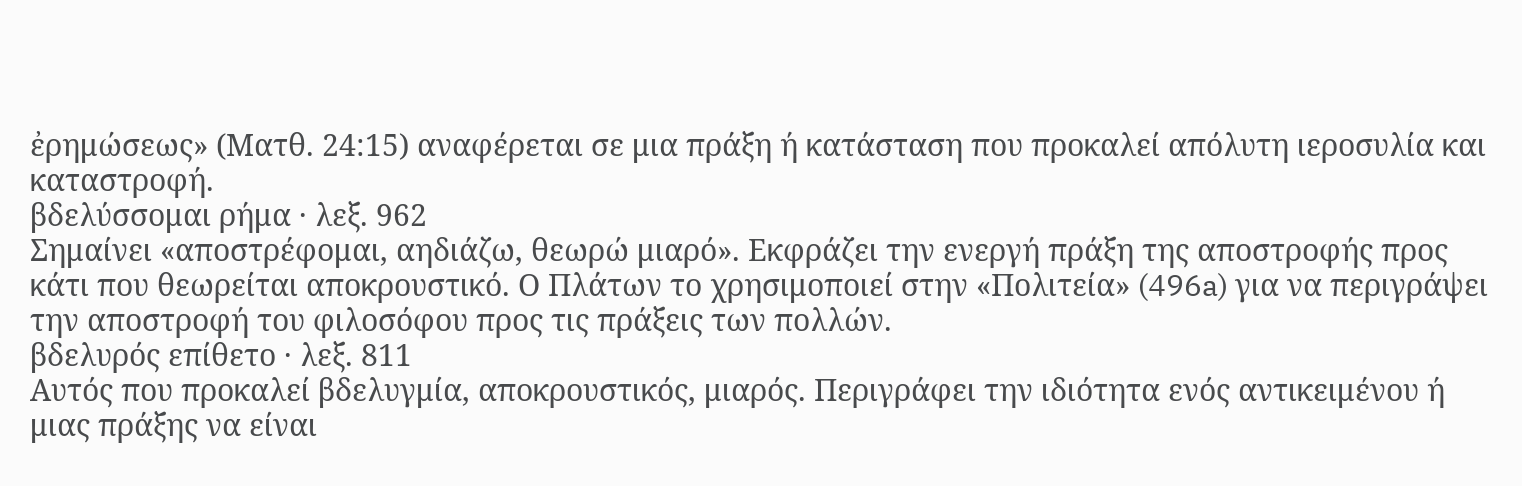ἐρημώσεως» (Ματθ. 24:15) αναφέρεται σε μια πράξη ή κατάσταση που προκαλεί απόλυτη ιεροσυλία και καταστροφή.
βδελύσσομαι ρήμα · λεξ. 962
Σημαίνει «αποστρέφομαι, αηδιάζω, θεωρώ μιαρό». Εκφράζει την ενεργή πράξη της αποστροφής προς κάτι που θεωρείται αποκρουστικό. Ο Πλάτων το χρησιμοποιεί στην «Πολιτεία» (496a) για να περιγράψει την αποστροφή του φιλοσόφου προς τις πράξεις των πολλών.
βδελυρός επίθετο · λεξ. 811
Αυτός που προκαλεί βδελυγμία, αποκρουστικός, μιαρός. Περιγράφει την ιδιότητα ενός αντικειμένου ή μιας πράξης να είναι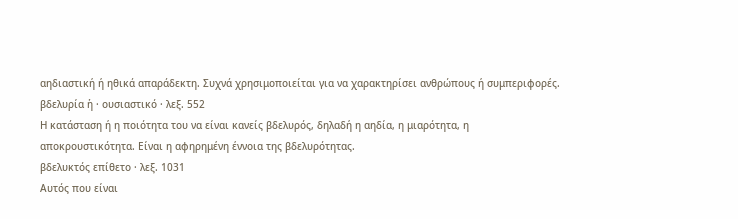αηδιαστική ή ηθικά απαράδεκτη. Συχνά χρησιμοποιείται για να χαρακτηρίσει ανθρώπους ή συμπεριφορές.
βδελυρία ἡ · ουσιαστικό · λεξ. 552
Η κατάσταση ή η ποιότητα του να είναι κανείς βδελυρός, δηλαδή η αηδία, η μιαρότητα, η αποκρουστικότητα. Είναι η αφηρημένη έννοια της βδελυρότητας.
βδελυκτός επίθετο · λεξ. 1031
Αυτός που είναι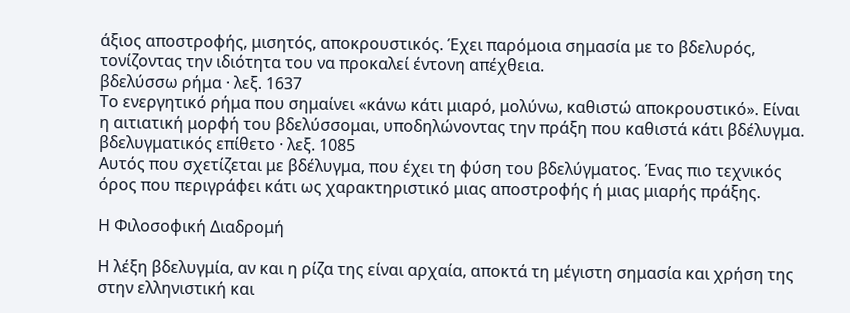άξιος αποστροφής, μισητός, αποκρουστικός. Έχει παρόμοια σημασία με το βδελυρός, τονίζοντας την ιδιότητα του να προκαλεί έντονη απέχθεια.
βδελύσσω ρήμα · λεξ. 1637
Το ενεργητικό ρήμα που σημαίνει «κάνω κάτι μιαρό, μολύνω, καθιστώ αποκρουστικό». Είναι η αιτιατική μορφή του βδελύσσομαι, υποδηλώνοντας την πράξη που καθιστά κάτι βδέλυγμα.
βδελυγματικός επίθετο · λεξ. 1085
Αυτός που σχετίζεται με βδέλυγμα, που έχει τη φύση του βδελύγματος. Ένας πιο τεχνικός όρος που περιγράφει κάτι ως χαρακτηριστικό μιας αποστροφής ή μιας μιαρής πράξης.

Η Φιλοσοφική Διαδρομή

Η λέξη βδελυγμία, αν και η ρίζα της είναι αρχαία, αποκτά τη μέγιστη σημασία και χρήση της στην ελληνιστική και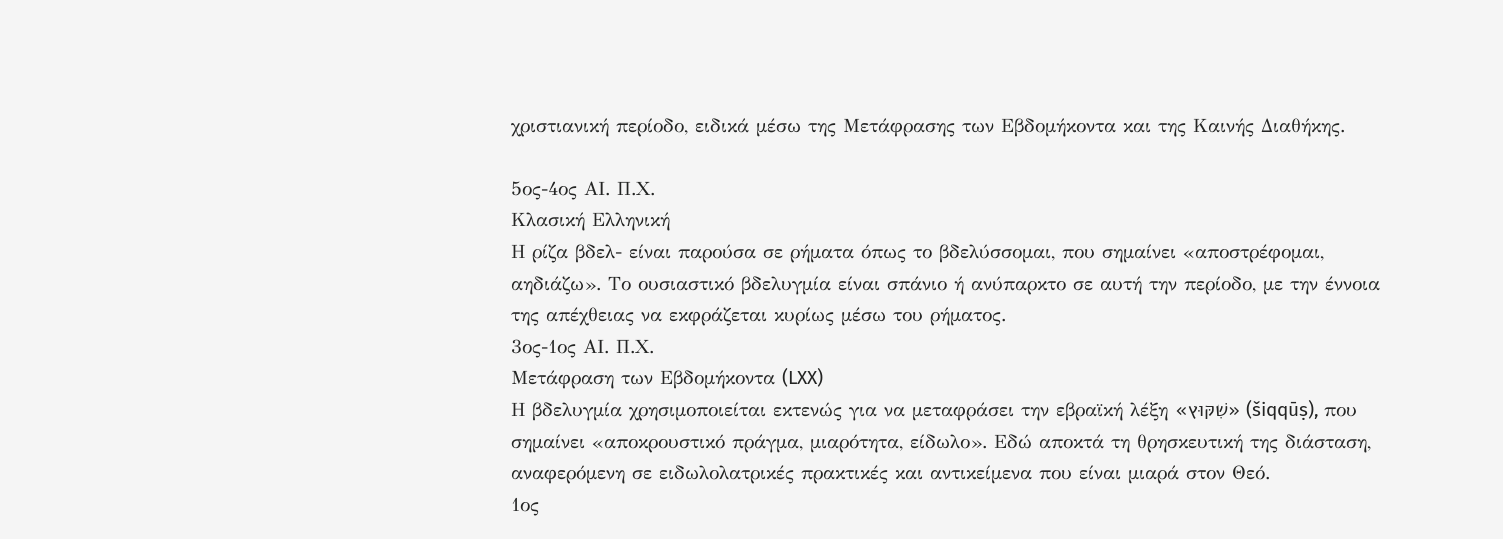χριστιανική περίοδο, ειδικά μέσω της Μετάφρασης των Εβδομήκοντα και της Καινής Διαθήκης.

5ος-4ος ΑΙ. Π.Χ.
Κλασική Ελληνική
Η ρίζα βδελ- είναι παρούσα σε ρήματα όπως το βδελύσσομαι, που σημαίνει «αποστρέφομαι, αηδιάζω». Το ουσιαστικό βδελυγμία είναι σπάνιο ή ανύπαρκτο σε αυτή την περίοδο, με την έννοια της απέχθειας να εκφράζεται κυρίως μέσω του ρήματος.
3ος-1ος ΑΙ. Π.Χ.
Μετάφραση των Εβδομήκοντα (LXX)
Η βδελυγμία χρησιμοποιείται εκτενώς για να μεταφράσει την εβραϊκή λέξη «שִׁקּוּץ» (šiqqūṣ), που σημαίνει «αποκρουστικό πράγμα, μιαρότητα, είδωλο». Εδώ αποκτά τη θρησκευτική της διάσταση, αναφερόμενη σε ειδωλολατρικές πρακτικές και αντικείμενα που είναι μιαρά στον Θεό.
1ος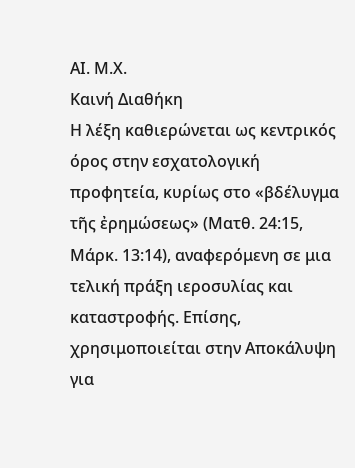ΑΙ. Μ.Χ.
Καινή Διαθήκη
Η λέξη καθιερώνεται ως κεντρικός όρος στην εσχατολογική προφητεία, κυρίως στο «βδέλυγμα τῆς ἐρημώσεως» (Ματθ. 24:15, Μάρκ. 13:14), αναφερόμενη σε μια τελική πράξη ιεροσυλίας και καταστροφής. Επίσης, χρησιμοποιείται στην Αποκάλυψη για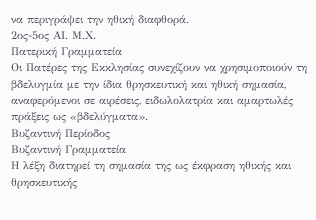να περιγράψει την ηθική διαφθορά.
2ος-5ος ΑΙ. Μ.Χ.
Πατερική Γραμματεία
Οι Πατέρες της Εκκλησίας συνεχίζουν να χρησιμοποιούν τη βδελυγμία με την ίδια θρησκευτική και ηθική σημασία, αναφερόμενοι σε αιρέσεις, ειδωλολατρία και αμαρτωλές πράξεις ως «βδελύγματα».
Βυζαντινή Περίοδος
Βυζαντινή Γραμματεία
Η λέξη διατηρεί τη σημασία της ως έκφραση ηθικής και θρησκευτικής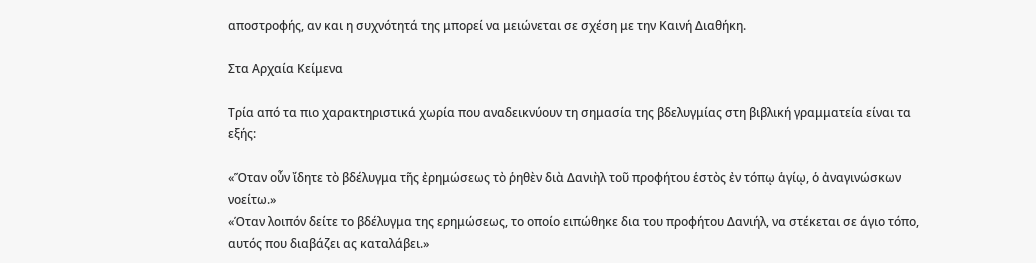αποστροφής, αν και η συχνότητά της μπορεί να μειώνεται σε σχέση με την Καινή Διαθήκη.

Στα Αρχαία Κείμενα

Τρία από τα πιο χαρακτηριστικά χωρία που αναδεικνύουν τη σημασία της βδελυγμίας στη βιβλική γραμματεία είναι τα εξής:

«Ὅταν οὖν ἴδητε τὸ βδέλυγμα τῆς ἐρημώσεως τὸ ῥηθὲν διὰ Δανιὴλ τοῦ προφήτου ἑστὸς ἐν τόπῳ ἁγίῳ, ὁ ἀναγινώσκων νοείτω.»
«Όταν λοιπόν δείτε το βδέλυγμα της ερημώσεως, το οποίο ειπώθηκε δια του προφήτου Δανιήλ, να στέκεται σε άγιο τόπο, αυτός που διαβάζει ας καταλάβει.»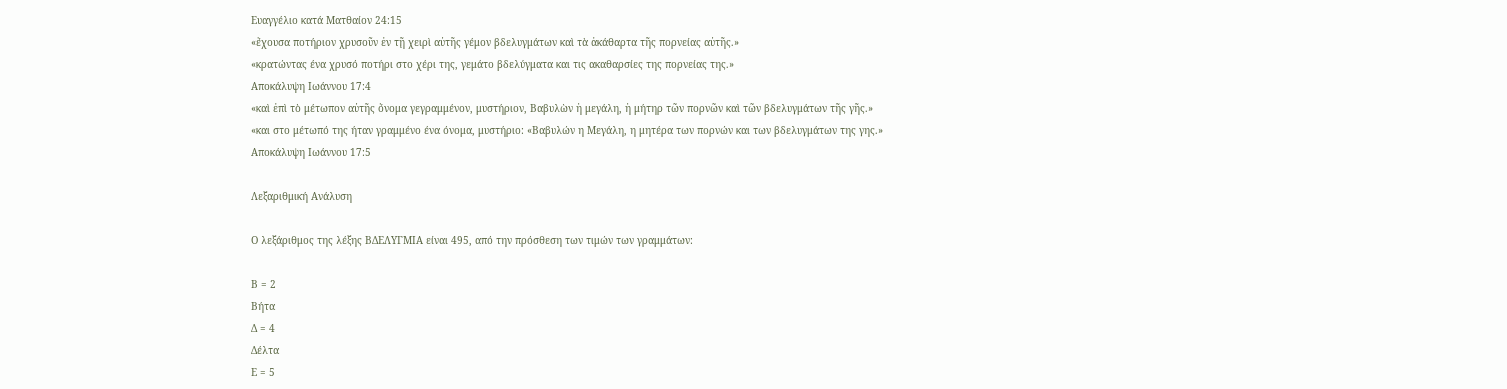Ευαγγέλιο κατά Ματθαίον 24:15
«ἔχουσα ποτήριον χρυσοῦν ἐν τῇ χειρὶ αὐτῆς γέμον βδελυγμάτων καὶ τὰ ἀκάθαρτα τῆς πορνείας αὐτῆς.»
«κρατώντας ένα χρυσό ποτήρι στο χέρι της, γεμάτο βδελύγματα και τις ακαθαρσίες της πορνείας της.»
Αποκάλυψη Ιωάννου 17:4
«καὶ ἐπὶ τὸ μέτωπον αὐτῆς ὄνομα γεγραμμένον, μυστήριον, Βαβυλὼν ἡ μεγάλη, ἡ μήτηρ τῶν πορνῶν καὶ τῶν βδελυγμάτων τῆς γῆς.»
«και στο μέτωπό της ήταν γραμμένο ένα όνομα, μυστήριο: «Βαβυλών η Μεγάλη, η μητέρα των πορνών και των βδελυγμάτων της γης.»
Αποκάλυψη Ιωάννου 17:5

Λεξαριθμική Ανάλυση

Ο λεξάριθμος της λέξης ΒΔΕΛΥΓΜΙΑ είναι 495, από την πρόσθεση των τιμών των γραμμάτων:

Β = 2
Βήτα
Δ = 4
Δέλτα
Ε = 5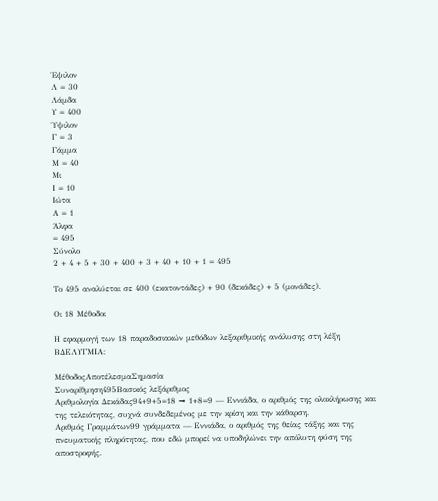Έψιλον
Λ = 30
Λάμδα
Υ = 400
Ύψιλον
Γ = 3
Γάμμα
Μ = 40
Μι
Ι = 10
Ιώτα
Α = 1
Άλφα
= 495
Σύνολο
2 + 4 + 5 + 30 + 400 + 3 + 40 + 10 + 1 = 495

Το 495 αναλύεται σε 400 (εκατοντάδες) + 90 (δεκάδες) + 5 (μονάδες).

Οι 18 Μέθοδοι

Η εφαρμογή των 18 παραδοσιακών μεθόδων λεξαριθμικής ανάλυσης στη λέξη ΒΔΕΛΥΓΜΙΑ:

ΜέθοδοςΑποτέλεσμαΣημασία
Συναρίθμηση495Βασικός λεξάριθμος
Αριθμολογία Δεκάδας94+9+5=18 → 1+8=9 — Εννιάδα, ο αριθμός της ολοκλήρωσης και της τελειότητας, συχνά συνδεδεμένος με την κρίση και την κάθαρση.
Αριθμός Γραμμάτων99 γράμματα — Εννιάδα, ο αριθμός της θείας τάξης και της πνευματικής πληρότητας, που εδώ μπορεί να υποδηλώνει την απόλυτη φύση της αποστροφής.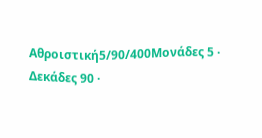Αθροιστική5/90/400Μονάδες 5 · Δεκάδες 90 ·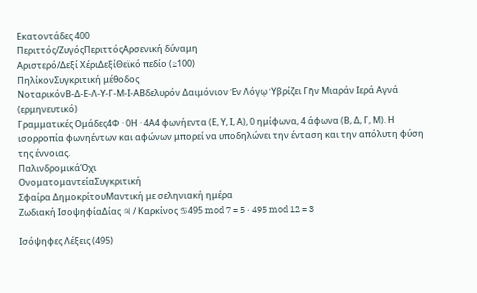Εκατοντάδες 400
Περιττός/ΖυγόςΠεριττόςΑρσενική δύναμη
Αριστερό/Δεξί ΧέριΔεξίΘεϊκό πεδίο (≥100)
ΠηλίκονΣυγκριτική μέθοδος
ΝοταρικόνΒ-Δ-Ε-Λ-Υ-Γ-Μ-Ι-ΑΒδελυρόν Δαιμόνιον Ἐν Λόγῳ Ὑβρίζει Γῆν Μιαράν Ιερά Αγνά (ερμηνευτικό)
Γραμματικές Ομάδες4Φ · 0Η · 4Α4 φωνήεντα (Ε, Υ, Ι, Α), 0 ημίφωνα, 4 άφωνα (Β, Δ, Γ, Μ). Η ισορροπία φωνηέντων και αφώνων μπορεί να υποδηλώνει την ένταση και την απόλυτη φύση της έννοιας.
ΠαλινδρομικάΌχι
ΟνοματομαντείαΣυγκριτική
Σφαίρα ΔημοκρίτουΜαντική με σεληνιακή ημέρα
Ζωδιακή ΙσοψηφίαΔίας ♃ / Καρκίνος ♋495 mod 7 = 5 · 495 mod 12 = 3

Ισόψηφες Λέξεις (495)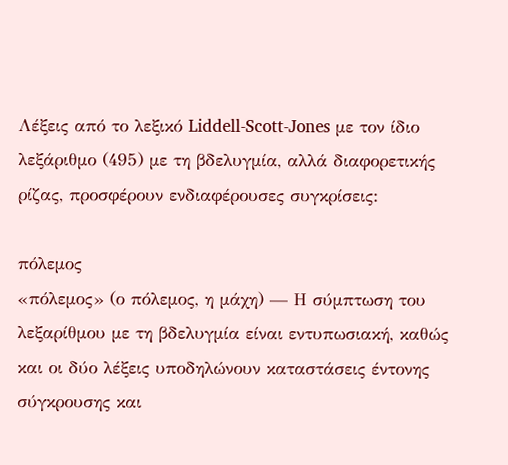Λέξεις από το λεξικό Liddell-Scott-Jones με τον ίδιο λεξάριθμο (495) με τη βδελυγμία, αλλά διαφορετικής ρίζας, προσφέρουν ενδιαφέρουσες συγκρίσεις:

πόλεμος
«πόλεμος» (ο πόλεμος, η μάχη) — Η σύμπτωση του λεξαρίθμου με τη βδελυγμία είναι εντυπωσιακή, καθώς και οι δύο λέξεις υποδηλώνουν καταστάσεις έντονης σύγκρουσης και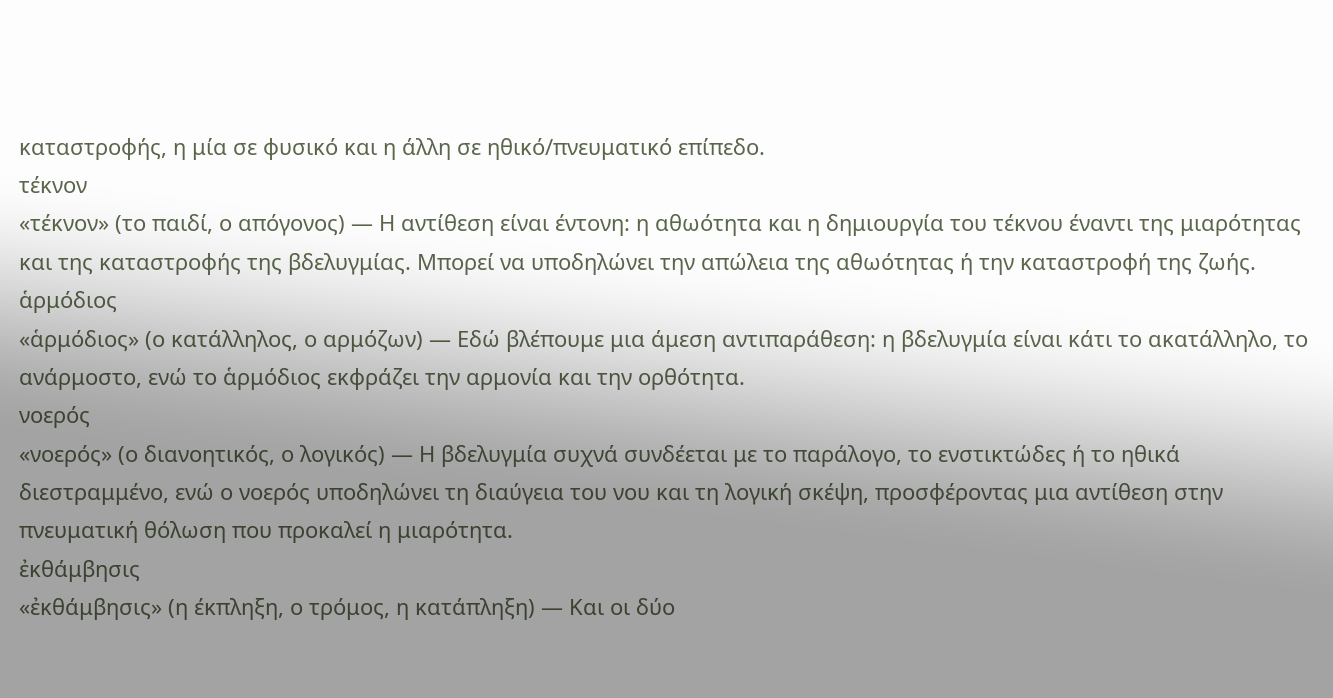καταστροφής, η μία σε φυσικό και η άλλη σε ηθικό/πνευματικό επίπεδο.
τέκνον
«τέκνον» (το παιδί, ο απόγονος) — Η αντίθεση είναι έντονη: η αθωότητα και η δημιουργία του τέκνου έναντι της μιαρότητας και της καταστροφής της βδελυγμίας. Μπορεί να υποδηλώνει την απώλεια της αθωότητας ή την καταστροφή της ζωής.
ἁρμόδιος
«ἁρμόδιος» (ο κατάλληλος, ο αρμόζων) — Εδώ βλέπουμε μια άμεση αντιπαράθεση: η βδελυγμία είναι κάτι το ακατάλληλο, το ανάρμοστο, ενώ το ἁρμόδιος εκφράζει την αρμονία και την ορθότητα.
νοερός
«νοερός» (ο διανοητικός, ο λογικός) — Η βδελυγμία συχνά συνδέεται με το παράλογο, το ενστικτώδες ή το ηθικά διεστραμμένο, ενώ ο νοερός υποδηλώνει τη διαύγεια του νου και τη λογική σκέψη, προσφέροντας μια αντίθεση στην πνευματική θόλωση που προκαλεί η μιαρότητα.
ἐκθάμβησις
«ἐκθάμβησις» (η έκπληξη, ο τρόμος, η κατάπληξη) — Και οι δύο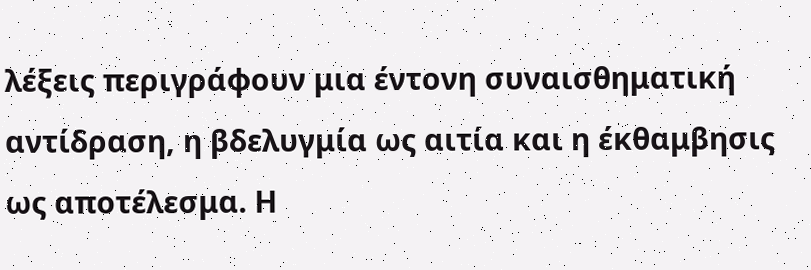λέξεις περιγράφουν μια έντονη συναισθηματική αντίδραση, η βδελυγμία ως αιτία και η έκθαμβησις ως αποτέλεσμα. Η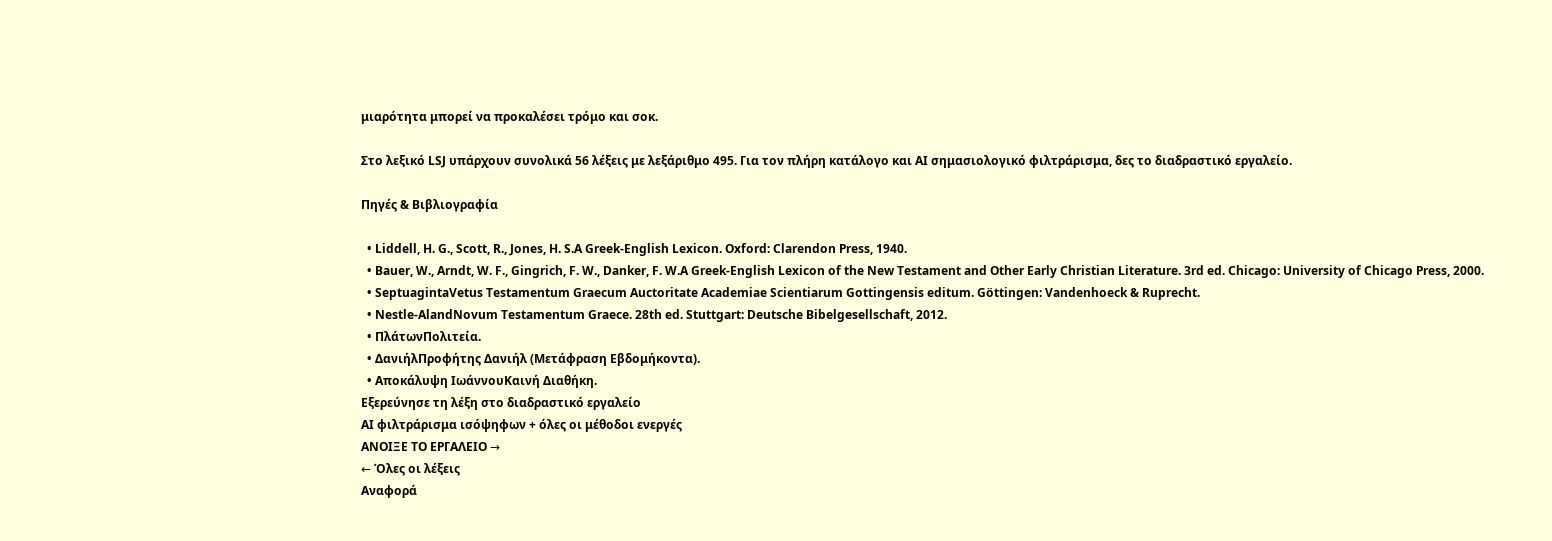μιαρότητα μπορεί να προκαλέσει τρόμο και σοκ.

Στο λεξικό LSJ υπάρχουν συνολικά 56 λέξεις με λεξάριθμο 495. Για τον πλήρη κατάλογο και AI σημασιολογικό φιλτράρισμα, δες το διαδραστικό εργαλείο.

Πηγές & Βιβλιογραφία

  • Liddell, H. G., Scott, R., Jones, H. S.A Greek-English Lexicon. Oxford: Clarendon Press, 1940.
  • Bauer, W., Arndt, W. F., Gingrich, F. W., Danker, F. W.A Greek-English Lexicon of the New Testament and Other Early Christian Literature. 3rd ed. Chicago: University of Chicago Press, 2000.
  • SeptuagintaVetus Testamentum Graecum Auctoritate Academiae Scientiarum Gottingensis editum. Göttingen: Vandenhoeck & Ruprecht.
  • Nestle-AlandNovum Testamentum Graece. 28th ed. Stuttgart: Deutsche Bibelgesellschaft, 2012.
  • ΠλάτωνΠολιτεία.
  • ΔανιήλΠροφήτης Δανιήλ (Μετάφραση Εβδομήκοντα).
  • Αποκάλυψη ΙωάννουΚαινή Διαθήκη.
Εξερεύνησε τη λέξη στο διαδραστικό εργαλείο
AI φιλτράρισμα ισόψηφων + όλες οι μέθοδοι ενεργές
ΑΝΟΙΞΕ ΤΟ ΕΡΓΑΛΕΙΟ →
← Όλες οι λέξεις
Αναφορά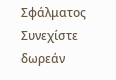Σφάλματος
Συνεχίστε δωρεάν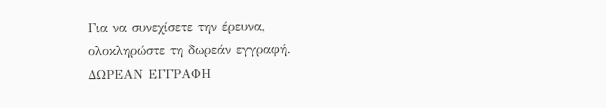Για να συνεχίσετε την έρευνα, ολοκληρώστε τη δωρεάν εγγραφή.
ΔΩΡΕΑΝ ΕΓΓΡΑΦΗ